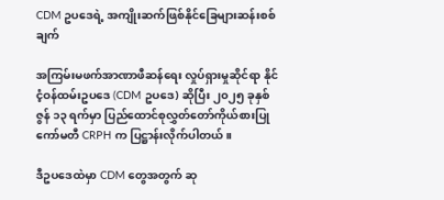CDM ဥပဒေရဲ့ အကျိုးဆက်ဖြစ်နိုင်ခြေများဆန်းစစ်ချက်

အကြမ်းမဖက်အာဏာဖီဆန်ရေး လှုပ်ရှားမှုဆိုင်ရာ နိုင်ငံ့ဝန်ထမ်းဥပဒေ (CDM ဥပဒေ) ဆိုပြီး ၂၀၂၅ ခုနှစ် ဇွန် ၁၃ ရက်မှာ ပြည်ထောင်စုလွှတ်တော်ကိုယ်စားပြုကော်မတီ CRPH က ပြဋ္ဌာန်းလိုက်ပါတယ်။

ဒီဥပဒေထဲမှာ CDM တွေအတွက် ဆု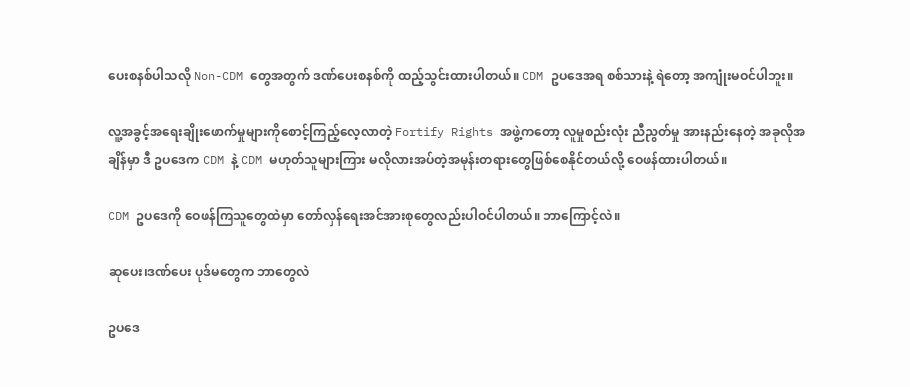ပေးစနစ်ပါသလို Non-CDM တွေအတွက် ဒဏ်ပေးစနစ်ကို ထည့်သွင်းထားပါတယ်။ CDM ဥပဒေအရ စစ်သားနဲ့ ရဲတော့ အကျုံးမဝင်ပါဘူး။

လူ့အခွင့်အရေးချိုးဖောက်မှုများကိုစောင့်ကြည့်လေ့လာတဲ့ Fortify Rights အဖွဲ့ကတော့ လူမှုစည်းလုံး ညီညွတ်မှု အားနည်းနေတဲ့ အခုလိုအချိန်မှာ ဒီ ဥပဒေက CDM နဲ့ CDM မဟုတ်သူများကြား မလိုလားအပ်တဲ့အမုန်းတရားတွေဖြစ်စေနိုင်တယ်လို့ ဝေဖန်ထားပါတယ်။

CDM ဥပဒေကို ဝေဖန်ကြသူတွေထဲမှာ တော်လှန်ရေးအင်အားစုတွေလည်းပါဝင်ပါတယ်။ ဘာကြောင့်လဲ။

ဆုပေး၊ဒဏ်ပေး ပုဒ်မတွေက ဘာတွေလဲ

ဥပဒေ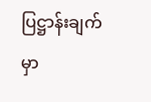ပြဋ္ဌာန်းချက်မှာ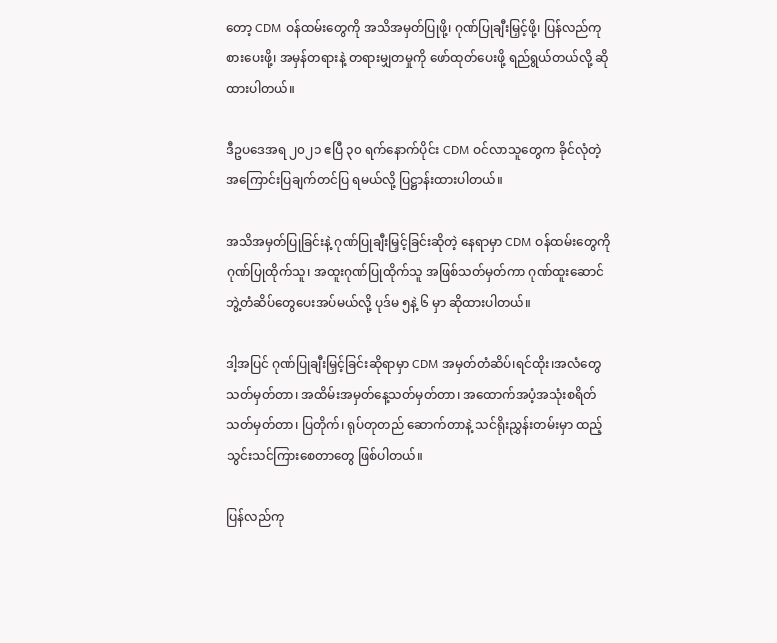တော့ CDM ဝန်ထမ်းတွေကို အသိအမှတ်ပြုဖို့၊ ဂုဏ်ပြုချီးမြှင့်ဖို့၊ ပြန်လည်ကုစားပေးဖို့၊ အမှန်တရားနဲ့ တရားမျှတမှုကို ဖော်ထုတ်ပေးဖို့ ရည်ရွယ်တယ်လို့ ဆိုထားပါတယ်။

ဒီဥပဒေအရ ၂၀၂၁ ဧပြီ ၃၀ ရက်နောက်ပိုင်း CDM ဝင်လာသူတွေက ခိုင်လုံတဲ့အကြောင်းပြချက်တင်ပြ ရမယ်လို့ ပြဋ္ဌာန်းထားပါတယ်။

အသိအမှတ်ပြုခြင်းနဲ့ ဂုဏ်ပြုချီးမြှင့်ခြင်းဆိုတဲ့ နေရာမှာ CDM ဝန်ထမ်းတွေကို ဂုဏ်ပြုထိုက်သူ၊ အထူးဂုဏ်ပြုထိုက်သူ အဖြစ်သတ်မှတ်ကာ ဂုဏ်ထူးဆောင်ဘွဲ့တံဆိပ်တွေပေးအပ်မယ်လို့ ပုဒ်မ ၅နဲ့ ၆ မှာ ဆိုထားပါတယ်။

ဒါ့အပြင် ဂုဏ်ပြုချီးမြှင့်ခြင်းဆိုရာမှာ CDM အမှတ်တံဆိပ်၊ရင်ထိုး၊အလံတွေသတ်မှတ်တာ၊ အထိမ်းအမှတ်နေ့သတ်မှတ်တာ၊ အထောက်အပံ့အသုံးစရိတ်သတ်မှတ်တာ၊ ပြတိုက်၊ ရုပ်တုတည် ဆောက်တာနဲ့ သင်ရိုးညွှန်းတမ်းမှာ ထည့်သွင်းသင်ကြားစေတာတွေ ဖြစ်ပါတယ်။

ပြန်လည်ကု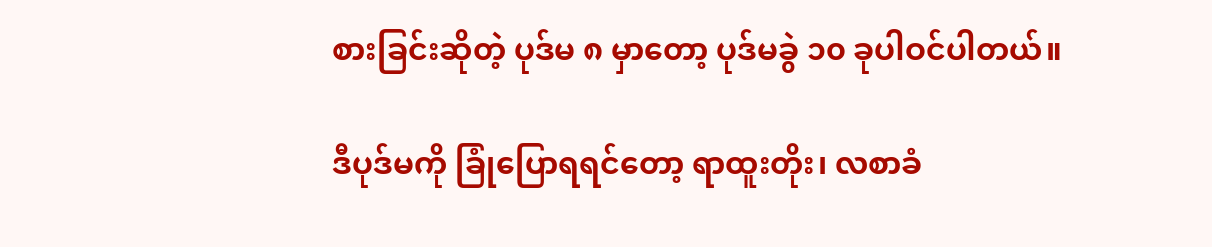စားခြင်းဆိုတဲ့ ပုဒ်မ ၈ မှာတော့ ပုဒ်မခွဲ ၁၀ ခုပါဝင်ပါတယ်။

ဒီပုဒ်မကို ခြုံပြောရရင်တော့ ရာထူးတိုး၊ လစာခံ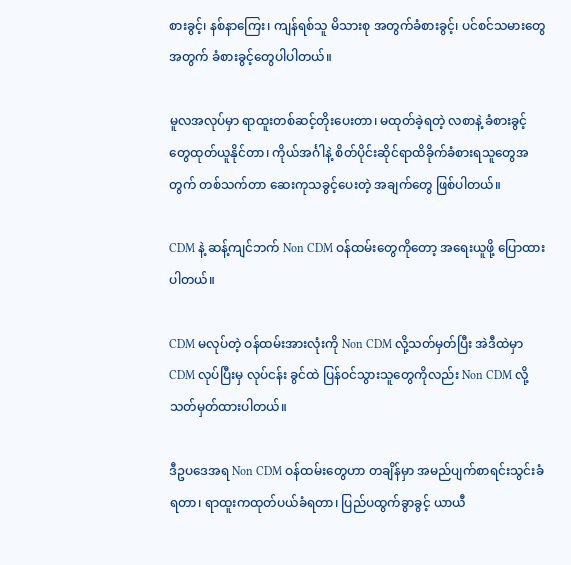စားခွင့်၊ နစ်နာကြေး၊ ကျန်ရစ်သူ မိသားစု အတွက်ခံစားခွင့်၊ ပင်စင်သမားတွေအတွက် ခံစားခွင့်တွေပါပါတယ်။

မူလအလုပ်မှာ ရာထူးတစ်ဆင့်တိုးပေးတာ၊ မထုတ်ခဲ့ရတဲ့ လစာနဲ့ ခံစားခွင့် တွေထုတ်ယူနိုင်တာ၊ ကိုယ်အင်္ဂါနဲ့ စိတ်ပိုင်းဆိုင်ရာထိခိုက်ခံစားရသူတွေအတွက် တစ်သက်တာ ဆေးကုသခွင့်ပေးတဲ့ အချက်တွေ ဖြစ်ပါတယ်။

CDM နဲ့ ဆန့်ကျင်ဘက် Non CDM ဝန်ထမ်းတွေကိုတော့ အရေးယူဖို့ ပြောထားပါတယ်။

CDM မလုပ်တဲ့ ဝန်ထမ်းအားလုံးကို Non CDM လို့သတ်မှတ်ပြီး အဲဒီထဲမှာ CDM လုပ်ပြီးမှ လုပ်ငန်း ခွင်ထဲ ပြန်ဝင်သွားသူတွေကိုလည်း Non CDM လို့ သတ်မှတ်ထားပါတယ်။

ဒီဥပဒေအရ Non CDM ဝန်ထမ်းတွေဟာ တချိန်မှာ အမည်ပျက်စာရင်းသွင်းခံရတာ၊ ရာထူးကထုတ်ပယ်ခံရတာ၊ ပြည်ပထွက်ခွာခွင့် ယာယီ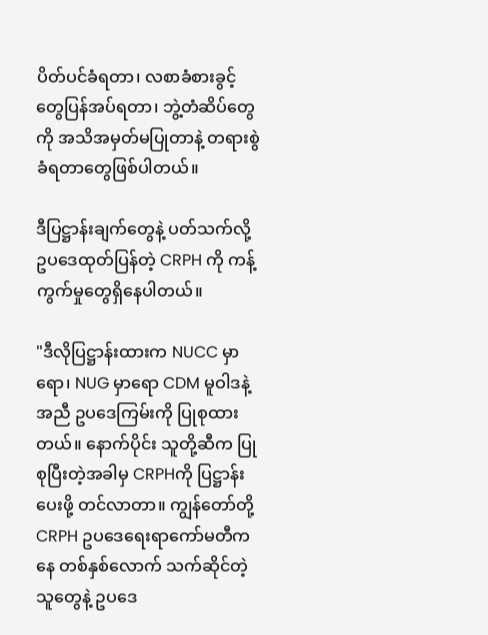ပိတ်ပင်ခံရတာ၊ လစာခံစားခွင့်တွေပြန်အပ်ရတာ၊ ဘွဲ့တံဆိပ်တွေကို အသိအမှတ်မပြုတာနဲ့ တရားစွဲခံရတာတွေဖြစ်ပါတယ်။

ဒီပြဋ္ဌာန်းချက်တွေနဲ့ ပတ်သက်လို့ ဥပဒေထုတ်ပြန်တဲ့ CRPH ကို ကန့်ကွက်မှုတွေရှိနေပါတယ်။

"ဒီလိုပြဋ္ဌာန်းထားက NUCC မှာရော၊ NUG မှာရော CDM မူဝါဒနဲ့အညီ ဥပဒေကြမ်းကို ပြုစုထားတယ်။ နောက်ပိုင်း သူတို့ဆီက ပြုစုပြီးတဲ့အခါမှ CRPHကို ပြဋ္ဌာန်းပေးဖို့ တင်လာတာ။ ကျွန်တော်တို့ CRPH ဥပဒေရေးရာကော်မတီကနေ တစ်နှစ်လောက် သက်ဆိုင်တဲ့သူတွေနဲ့ ဥပဒေ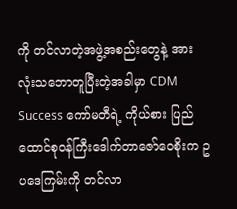ကို တင်လာတဲ့အဖွဲ့အစည်းတွေနဲ့ အားလုံးသဘောတူပြီးတဲ့အခါမှာ CDM Success ကော်မတီရဲ့ ကိုယ်စား ပြည်ထောင်စုဝန်ကြီးဒေါက်တာဇော်ဝေစိုးက ဥပဒေကြမ်းကို တင်လာ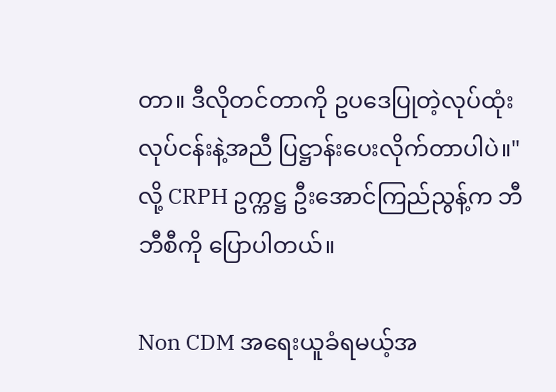တာ။ ဒီလိုတင်တာကို ဥပဒေပြုတဲ့လုပ်ထုံးလုပ်ငန်းနဲ့အညီ ပြဋ္ဌာန်းပေးလိုက်တာပါပဲ။" လို့ CRPH ဥက္ကဋ္ဌ ဦးအောင်ကြည်ညွန့်က ဘီဘီစီကို ပြောပါတယ်။

Non CDM အရေးယူခံရမယ့်အ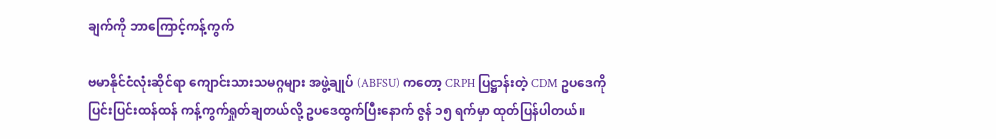ချက်ကို ဘာကြောင့်ကန့်ကွက်

ဗမာနိုင်ငံလုံးဆိုင်ရာ ကျောင်းသားသမဂ္ဂများ အဖွဲ့ချုပ် (ABFSU) ကတော့ CRPH ပြဋ္ဌာန်းတဲ့ CDM ဥပဒေကို ပြင်းပြင်းထန်ထန် ကန့်ကွက်ရှုတ်ချတယ်လို့ ဥပဒေထွက်ပြီးနောက် ဇွန် ၁၅ ရက်မှာ ထုတ်ပြန်ပါတယ်။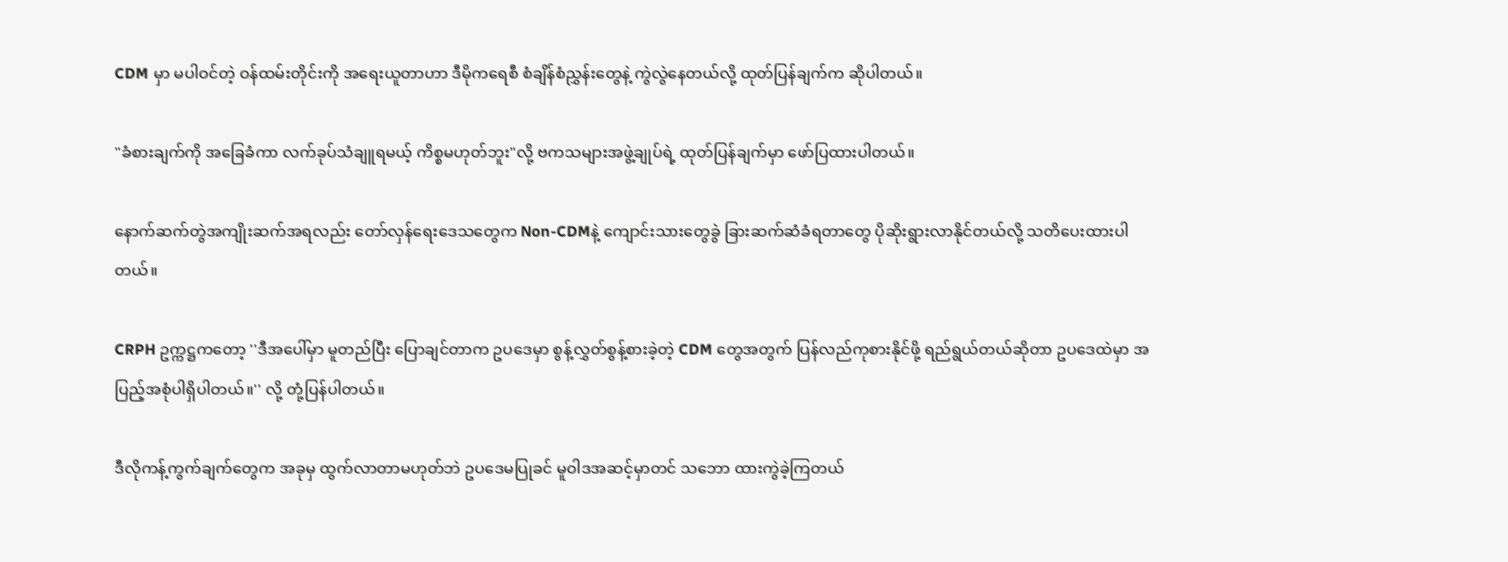CDM မှာ မပါဝင်တဲ့ ဝန်ထမ်းတိုင်းကို အရေးယူတာဟာ ဒီမိုကရေစီ စံချိန်စံညွှန်းတွေနဲ့ ကွဲလွဲနေတယ်လို့ ထုတ်ပြန်ချက်က ဆိုပါတယ်။

"ခံစားချက်ကို အခြေခံကာ လက်ခုပ်သံချူရမယ့် ကိစ္စမဟုတ်ဘူး"လို့ ဗကသများအဖွဲ့ချုပ်ရဲ့ ထုတ်ပြန်ချက်မှာ ဖော်ပြထားပါတယ်။

နောက်ဆက်တွဲအကျိုးဆက်အရလည်း တော်လှန်ရေးဒေသတွေက Non-CDMနဲ့ ကျောင်းသားတွေခွဲ ခြားဆက်ဆံခံရတာတွေ ပိုဆိုးရွားလာနိုင်တယ်လို့ သတိပေးထားပါတယ်။

CRPH ဥက္ကဋ္ဌကတော့ ''ဒီအပေါ်မှာ မူတည်ပြီး ပြောချင်တာက ဥပဒေမှာ စွန့်လွှတ်စွန့်စားခဲ့တဲ့ CDM တွေအတွက် ပြန်လည်ကုစားနိုင်ဖို့ ရည်ရွယ်တယ်ဆိုတာ ဥပဒေထဲမှာ အပြည့်အစုံပါရှိပါတယ်။'' လို့ တုံ့ပြန်ပါတယ်။

ဒီလိုကန့်ကွက်ချက်တွေက အခုမှ ထွက်လာတာမဟုတ်ဘဲ ဥပဒေမပြုခင် မူဝါဒအဆင့်မှာတင် သဘော ထားကွဲခဲ့ကြတယ်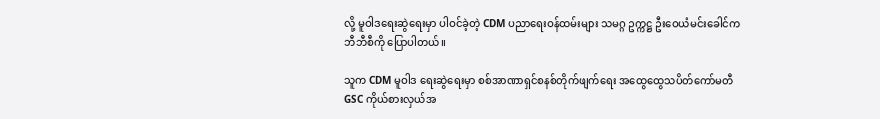လို့ မူဝါဒရေးဆွဲရေးမှာ ပါဝင်ခဲ့တဲ့ CDM ပညာရေးဝန်ထမ်းများ သမဂ္ဂ ဥက္ကဋ္ဌ ဦးဝေယံမင်းခေါင်က ဘီဘီစီကို ပြောပါတယ်။

သူက CDM မူဝါဒ ရေးဆွဲရေးမှာ စစ်အာဏာရှင်စနစ်တိုက်ဖျက်ရေး အထွေထွေသပိတ်ကော်မတီ GSC ကိုယ်စားလှယ်အ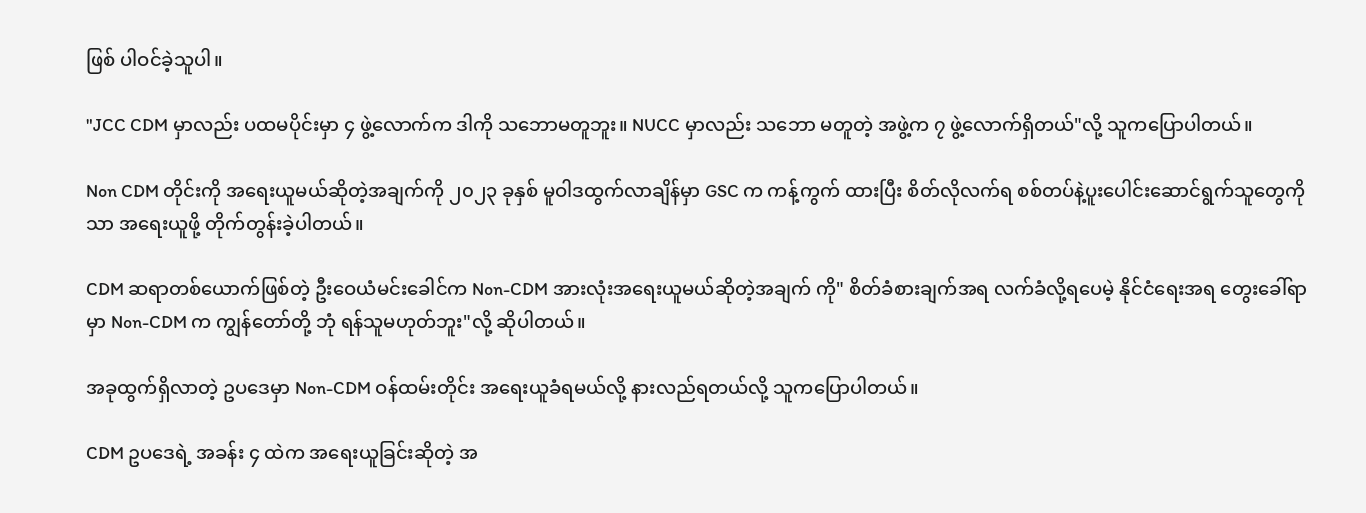ဖြစ် ပါဝင်ခဲ့သူပါ။

"JCC CDM မှာလည်း ပထမပိုင်းမှာ ၄ ဖွဲ့လောက်က ဒါကို သဘောမတူဘူး။ NUCC မှာလည်း သဘော မတူတဲ့ အဖွဲ့က ၇ ဖွဲ့လောက်ရှိတယ်"လို့ သူကပြောပါတယ်။

Non CDM တိုင်းကို အရေးယူမယ်ဆိုတဲ့အချက်ကို ၂၀၂၃ ခုနှစ် မူဝါဒထွက်လာချိန်မှာ GSC က ကန့်ကွက် ထားပြီး စိတ်လိုလက်ရ စစ်တပ်နဲ့ပူးပေါင်းဆောင်ရွက်သူတွေကိုသာ အရေးယူဖို့ တိုက်တွန်းခဲ့ပါတယ်။

CDM ဆရာတစ်ယောက်ဖြစ်တဲ့ ဦးဝေယံမင်းခေါင်က Non-CDM အားလုံးအရေးယူမယ်ဆိုတဲ့အချက် ကို" စိတ်ခံစားချက်အရ လက်ခံလို့ရပေမဲ့ နိုင်ငံရေးအရ တွေးခေါ်ရာမှာ Non-CDM က ကျွန်တော်တို့ ဘုံ ရန်သူမဟုတ်ဘူး"လို့ ဆိုပါတယ်။

အခုထွက်ရှိလာတဲ့ ဥပဒေမှာ Non-CDM ဝန်ထမ်းတိုင်း အရေးယူခံရမယ်လို့ နားလည်ရတယ်လို့ သူကပြောပါတယ်။

CDM ဥပဒေရဲ့ အခန်း ၄ ထဲက အရေးယူခြင်းဆိုတဲ့ အ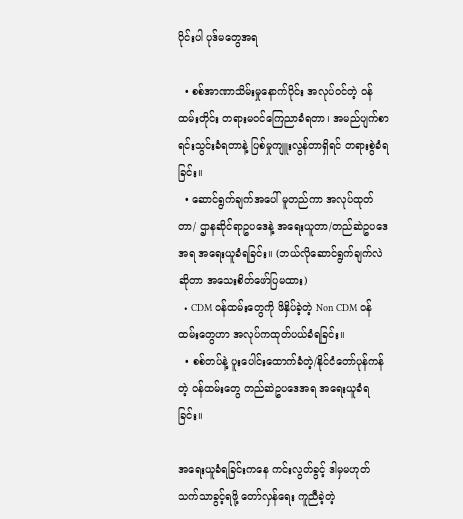ပိုင်းပါ ပုဒ်မတွေအရ

  • စစ်အာဏာသိမ်းမှုနောက်ပိုင်း အလုပ်ဝင်တဲ့ ဝန်ထမ်းတိုင်း တရားမဝင်ကြေညာခံရတာ၊ အမည်ပျက်စာရင်းသွင်းခံရတာနဲ့ ပြစ်မှုကျူးလွန်တာရှိရင် တရားစွဲခံရခြင်း။
  • ဆောင်ရွက်ချက်အပေါ် မူတည်ကာ အလုပ်ထုတ်တာ/ ဌာနဆိုင်ရာဥပဒေနဲ့ အရေးယူတာ/တည်ဆဲဥပဒေအရ အရေးယူခံရခြင်း။ (ဘယ်လိုဆောင်ရွက်ချက်လဲဆိုတာ အသေးစိတ်ဖော်ပြမထား)
  • CDM ဝန်ထမ်းတွေကို ဖိနှိပ်ခဲ့တဲ့ Non CDM ဝန်ထမ်းတွေဟာ အလုပ်ကထုတ်ပယ်ခံရခြင်း။
  • စစ်တပ်နဲ့ ပူးပေါင်းထောက်ခံတဲ့/နိုင်ငံတော်ပုန်ကန်တဲ့ ဝန်ထမ်းတွေ တည်ဆဲဥပဒေအရ အရေးယူခံရခြင်း။

အရေးယူခံရခြင်းကနေ ကင်းလွတ်ခွင့် ဒါမှမဟုတ် သက်သာခွင့်ရဖို့ တော်လှန်ရေး ကူညီခဲ့တဲ့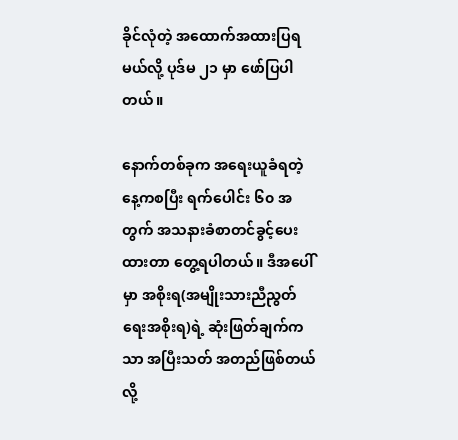ခိုင်လုံတဲ့ အထောက်အထားပြရမယ်လို့ ပုဒ်မ ၂၁ မှာ ဖော်ပြပါတယ်။

နောက်တစ်ခုက အရေးယူခံရတဲ့နေ့ကစပြီး ရက်ပေါင်း ၆၀ အတွက် အသနားခံစာတင်ခွင့်ပေးထားတာ တွေ့ရပါတယ်။ ဒီအပေါ်မှာ အစိုးရ(အမျိုးသားညီညွတ်ရေးအစိုးရ)ရဲ့ ဆုံးဖြတ်ချက်ကသာ အပြီးသတ် အတည်ဖြစ်တယ် လို့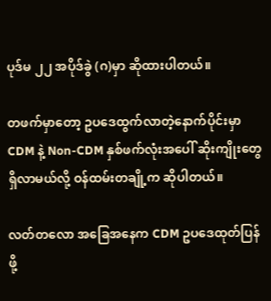ပုဒ်မ ၂၂ အပိုဒ်ခွဲ (ဂ)မှာ ဆိုထားပါတယ်။

တဖက်မှာတော့ ဥပဒေထွက်လာတဲ့နောက်ပိုင်းမှာ CDM နဲ့ Non-CDM နှစ်ဖက်လုံးအပေါ် ဆိုးကျိုးတွေ ရှိလာမယ်လို့ ဝန်ထမ်းတချို့က ဆိုပါတယ်။

လတ်တလော အခြေအနေက CDM ဥပဒေထုတ်ပြန်ဖို့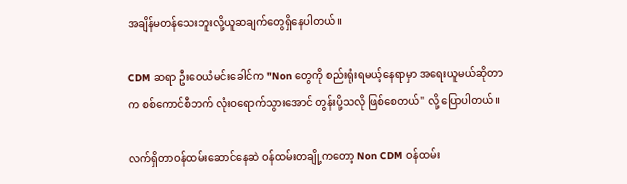အချိန်မတန်သေးဘူးလို့ယူဆချက်တွေရှိနေပါတယ်။

CDM ဆရာ ဦးဝေယံမင်းခေါင်က "Non တွေကို စည်းရုံးရမယ့်နေရာမှာ အရေးယူမယ်ဆိုတာက စစ်ကောင်စီဘက် လုံးဝရောက်သွားအောင် တွန်းပို့သလို ဖြစ်စေတယ်" လို့ ပြောပါတယ်။

လက်ရှိတာဝန်ထမ်းဆောင်နေဆဲ ဝန်ထမ်းတချို့ကတော့ Non CDM ဝန်ထမ်း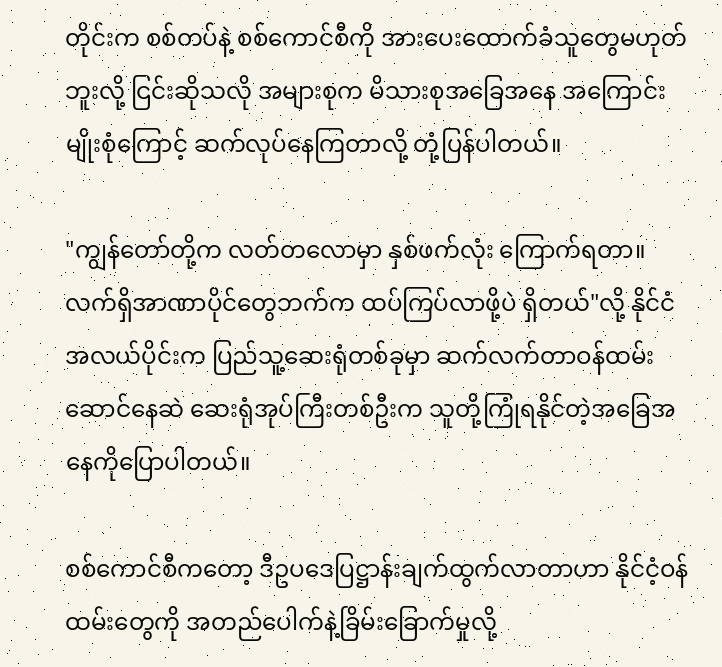တိုင်းက စစ်တပ်နဲ့ စစ်ကောင်စီကို အားပေးထောက်ခံသူတွေမဟုတ်ဘူးလို့ ငြင်းဆိုသလို အများစုက မိသားစုအခြေအနေ အကြောင်းမျိုးစုံကြောင့် ဆက်လုပ်နေကြတာလို့ တုံ့ပြန်ပါတယ်။

"ကျွန်တော်တို့က လတ်တလောမှာ နှစ်ဖက်လုံး ကြောက်ရတာ။ လက်ရှိအာဏာပိုင်တွေဘက်က ထပ်ကြပ်လာဖို့ပဲ ရှိတယ်"လို့ နိုင်ငံအလယ်ပိုင်းက ပြည်သူ့ဆေးရုံတစ်ခုမှာ ဆက်လက်တာဝန်ထမ်းဆောင်နေဆဲ ဆေးရုံအုပ်ကြီးတစ်ဦးက သူတို့ကြုံရနိုင်တဲ့အခြေအနေကိုပြောပါတယ်။

စစ်ကောင်စီကတော့ ဒီဥပဒေပြဋ္ဌာန်းချက်ထွက်လာတာဟာ နိုင်ငံ့ဝန်ထမ်းတွေကို အတည်ပေါက်နဲ့ခြိမ်းခြောက်မှုလို့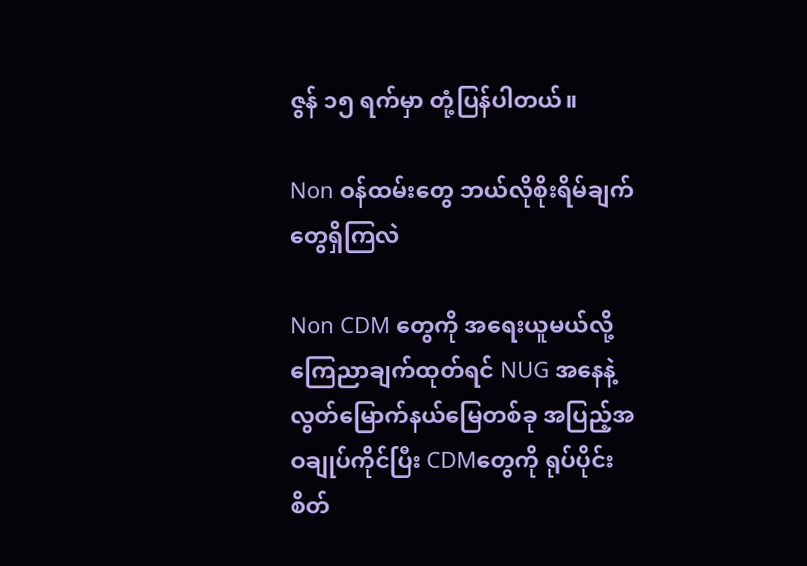ဇွန် ၁၅ ရက်မှာ တုံ့ပြန်ပါတယ်။

Non ဝန်ထမ်းတွေ ဘယ်လိုစိုးရိမ်ချက်တွေရှိကြလဲ

Non CDM တွေကို အရေးယူမယ်လို့ ကြေညာချက်ထုတ်ရင် NUG အနေနဲ့ လွတ်မြောက်နယ်မြေတစ်ခု အပြည့်အဝချုပ်ကိုင်ပြီး CDMတွေကို ရုပ်ပိုင်းစိတ်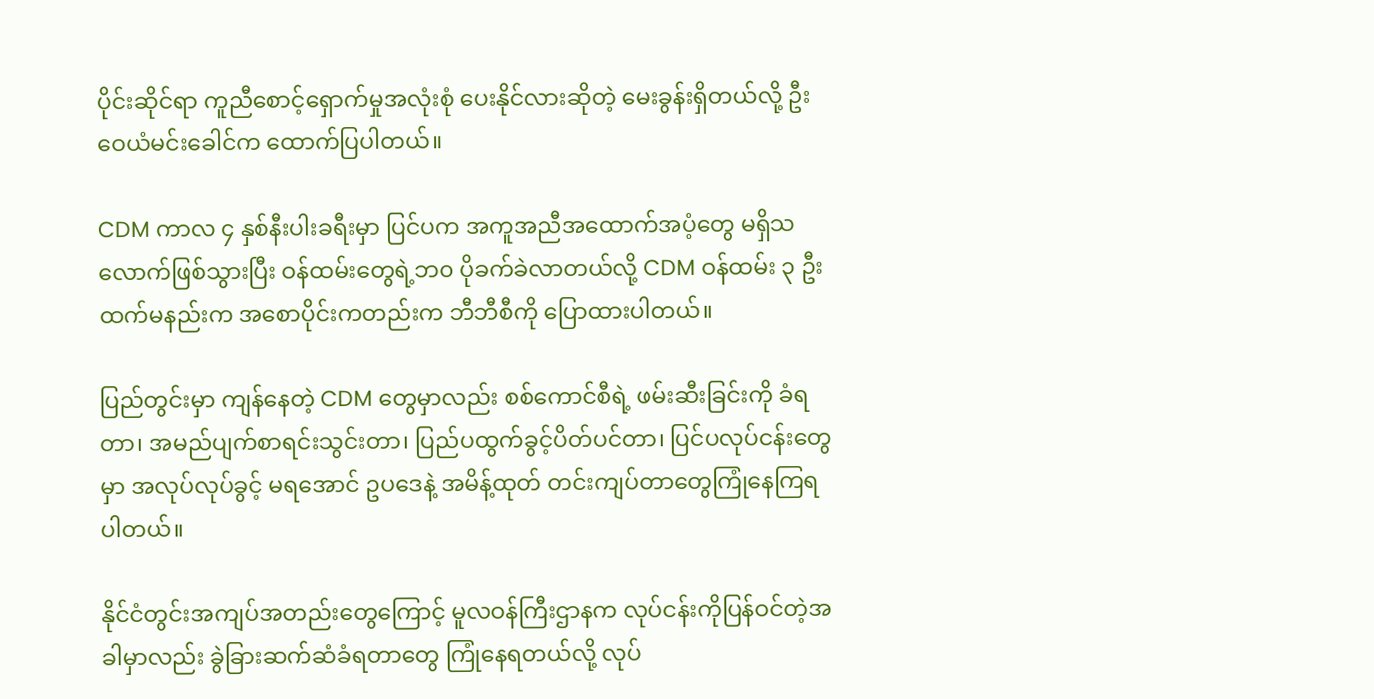ပိုင်းဆိုင်ရာ ကူညီစောင့်ရှောက်မှုအလုံးစုံ ပေးနိုင်လားဆိုတဲ့ မေးခွန်းရှိတယ်လို့ ဦးဝေယံမင်းခေါင်က ထောက်ပြပါတယ်။

CDM ကာလ ၄ နှစ်နီးပါးခရီးမှာ ပြင်ပက အကူအညီအထောက်အပံ့တွေ မရှိသလောက်ဖြစ်သွားပြီး ဝန်ထမ်းတွေရဲ့ဘ၀ ပိုခက်ခဲလာတယ်လို့ CDM ဝန်ထမ်း ၃ ဦးထက်မနည်းက အစောပိုင်းကတည်းက ဘီဘီစီကို ပြောထားပါတယ်။

ပြည်တွင်းမှာ ကျန်နေတဲ့ CDM တွေမှာလည်း စစ်ကောင်စီရဲ့ ဖမ်းဆီးခြင်းကို ခံရတာ၊ အမည်ပျက်စာရင်းသွင်းတာ၊ ပြည်ပထွက်ခွင့်ပိတ်ပင်တာ၊ ပြင်ပလုပ်ငန်းတွေမှာ အလုပ်လုပ်ခွင့် မရအောင် ဥပဒေနဲ့ အမိန့်ထုတ် တင်းကျပ်တာတွေကြုံနေကြရပါတယ်။

နိုင်ငံတွင်းအကျပ်အတည်းတွေကြောင့် မူလဝန်ကြီးဌာနက လုပ်ငန်းကိုပြန်ဝင်တဲ့အခါမှာလည်း ခွဲခြားဆက်ဆံခံရတာတွေ ကြုံနေရတယ်လို့ လုပ်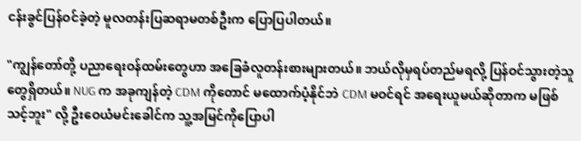ငန်းခွင်ပြန်ဝင်ခဲ့တဲ့ မူလတန်းပြဆရာမတစ်ဦးက ပြောပြပါတယ်။

"ကျွန်တော်တို့ ပညာရေးဝန်ထမ်းတွေဟာ အခြေခံလူတန်းစားများတယ်။ ဘယ်လိုမှရပ်တည်မရလို့ ပြန်ဝင်သွားတဲ့သူတွေရှိတယ်။ NUG က အခုကျန်တဲ့ CDM ကိုတောင် မထောက်ပံ့နိုင်ဘဲ CDM မဝင်ရင် အရေးယူမယ်ဆိုတာက မဖြစ်သင့်ဘူး" လို့ ဦးဝေယံမင်းခေါင်က သူ့အမြင်ကိုပြောပါ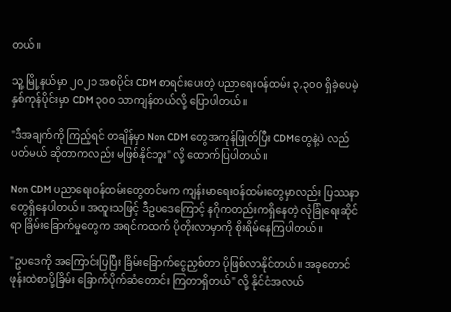တယ်။

သူ့ မြို့နယ်မှာ ၂၀၂၁ အစပိုင်း CDM စာရင်းပေးတဲ့ ပညာရေးဝန်ထမ်း ၃,၃၀၀ ရှိခဲ့ပေမဲ့ နှစ်ကုန်ပိုင်းမှာ CDM ၃၀၀ သာကျန်တယ်လို့ ပြောပါတယ်။

"ဒီအချက်ကို ကြည့်ရင် တချိန်မှာ Non CDM တွေအကုန်ဖြုတ်ပြီး CDMတွေနဲ့ပဲ လည်ပတ်မယ် ဆိုတာကလည်း မဖြစ်နိုင်ဘူး" လို့ ထောက်ပြပါတယ်။

Non CDM ပညာရေးဝန်ထမ်းတွေတင်မက ကျန်းမာရေးဝန်ထမ်းတွေမှာလည်း ပြဿနာတွေရှိနေပါတယ်။ အထူးသဖြင့် ဒီဥပဒေကြောင့် နဂိုကတည်းကရှိနေတဲ့ လုံခြုံရေးဆိုင်ရာ ခြိမ်းခြောက်မှုတွေက အရင်ကထက် ပိုတိုးလာမှာကို စိုးရိမ်နေကြပါတယ်။

"ဥပဒေကို အကြောင်းပြပြီး ခြိမ်းခြောက်ငွေညှစ်တာ ပိုဖြစ်လာနိုင်တယ်။ အခုတောင် ဖုန်းထဲစာပို့ခြိမ်း ခြောက်ပိုက်ဆံတောင်း ကြတာရှိတယ်" လို့ နိုင်ငံအလယ်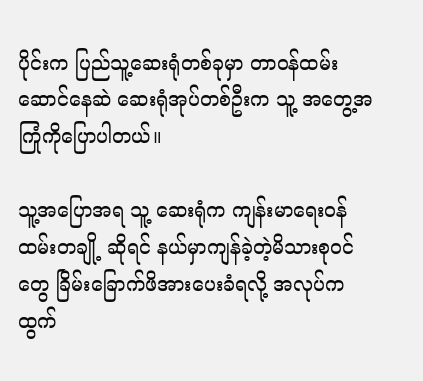ပိုင်းက ပြည်သူ့ဆေးရုံတစ်ခုမှာ တာဝန်ထမ်းဆောင်နေဆဲ ဆေးရုံအုပ်တစ်ဦးက သူ့ အတွေ့အကြုံကိုပြောပါတယ်။

သူ့အပြောအရ သူ့ ဆေးရုံက ကျန်းမာရေးဝန်ထမ်းတချို့ ဆိုရင် နယ်မှာကျန်ခဲ့တဲ့မိသားစုဝင်တွေ ခြိမ်းခြောက်ဖိအားပေးခံရလို့ အလုပ်က ထွက်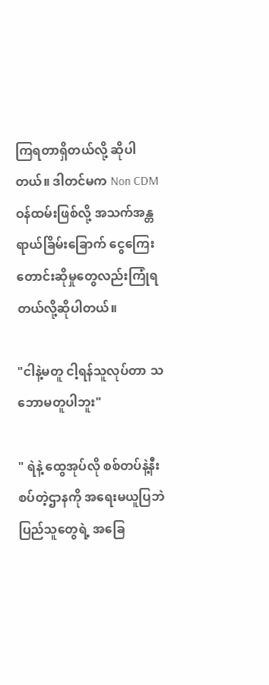ကြရတာရှိတယ်လို့ ဆိုပါတယ်။ ဒါတင်မက Non CDM ဝန်ထမ်းဖြစ်လို့ အသက်အန္တရာယ်ခြိမ်းခြောက် ငွေကြေးတောင်းဆိုမှုတွေလည်းကြုံရတယ်လို့ဆိုပါတယ်။

"ငါနဲ့မတူ ငါ့ရန်သူလုပ်တာ သဘောမတူပါဘူး"

" ရဲနဲ့ ထွေအုပ်လို စစ်တပ်နဲ့နီးစပ်တဲ့ဌာနကို အရေးမယူပြဘဲ ပြည်သူတွေရဲ့ အခြေ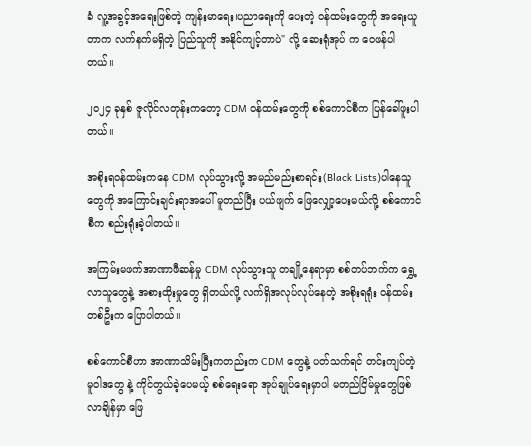ခံ လူ့အခွင့်အရေးဖြစ်တဲ့ ကျန်းမာရေး၊ပညာရေးကို ပေးတဲ့ ဝန်ထမ်းတွေကို အရေးယူတာက လက်နက်မရှိတဲ့ ပြည်သူကို အနိုင်ကျင့်တာပဲ" လို့ ဆေးရုံအုပ် က ဝေဖန်ပါတယ်။

၂၀၂၄ ခုနှစ် ဇူလိုင်လတုန်းကတော့ CDM ဝန်ထမ်းတွေကို စစ်ကောင်စီက ပြန်ခေါ်ဖူးပါတယ်။

အစိုးရဝန်ထမ်းကနေ CDM လုပ်သွားလို့ အမည်မည်းစာရင်း(Black Lists)ပါနေသူတွေကို အကြောင်းချင်းရာအပေါ် မူတည်ပြီး ပယ်ဖျက် ဖြေလျှော့ပေးမယ်လို့ စစ်ကောင်စီက စည်းရုံးခဲ့ပါတယ်။

အကြမ်းမဖက်အာဏာဖီဆန်မှု CDM လုပ်သွားသူ တချို့နေရာမှာ စစ်တပ်ဘက်က ရွှေ့လာသူတွေနဲ့ အစားထိုးမှုတွေ ရှိတယ်လို့ လက်ရှိအလုပ်လုပ်နေတဲ့ အစိုးရရုံး ဝန်ထမ်းတစ်ဦးက ပြောပါတယ်။

စစ်ကောင်စီဟာ အာဏာသိမ်းပြီးကတည်းက CDM တွေနဲ့ ပတ်သက်ရင် တင်းကျပ်တဲ့ မူဝါဒတွေ နဲ့ ကိုင်တွယ်ခဲ့ပေမယ့် စစ်ရေးရော အုပ်ချုပ်ရေးမှာပါ မတည်ငြိမ်မှုတွေဖြစ်လာချိန်မှာ ဖြေ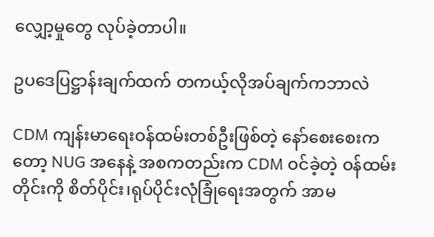လျှော့မှုတွေ လုပ်ခဲ့တာပါ။

ဥပဒေပြဋ္ဌာန်းချက်ထက် တကယ့်လိုအပ်ချက်ကဘာလဲ

CDM ကျန်းမာရေးဝန်ထမ်းတစ်ဦးဖြစ်တဲ့ နော်စေးစေးကတော့ NUG အနေနဲ့ အစကတည်းက CDM ဝင်ခဲ့တဲ့ ဝန်ထမ်းတိုင်းကို စိတ်ပိုင်း၊ရုပ်ပိုင်းလုံခြုံရေးအတွက် အာမ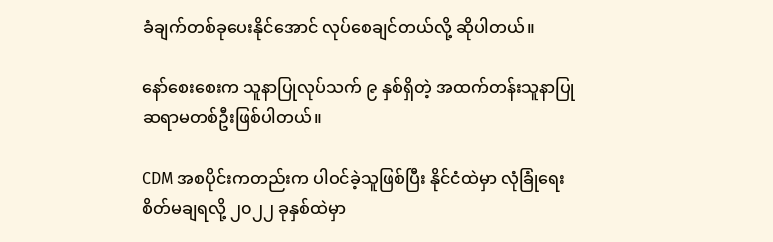ခံချက်တစ်ခုပေးနိုင်အောင် လုပ်စေချင်တယ်လို့ ဆိုပါတယ်။

နော်စေးစေးက သူနာပြုလုပ်သက် ၉ နှစ်ရှိတဲ့ အထက်တန်းသူနာပြုဆရာမတစ်ဦးဖြစ်ပါတယ်။

CDM အစပိုင်းကတည်းက ပါဝင်ခဲ့သူဖြစ်ပြီး နိုင်ငံထဲမှာ လုံခြုံရေးစိတ်မချရလို့ ၂၀၂၂ ခုနှစ်ထဲမှာ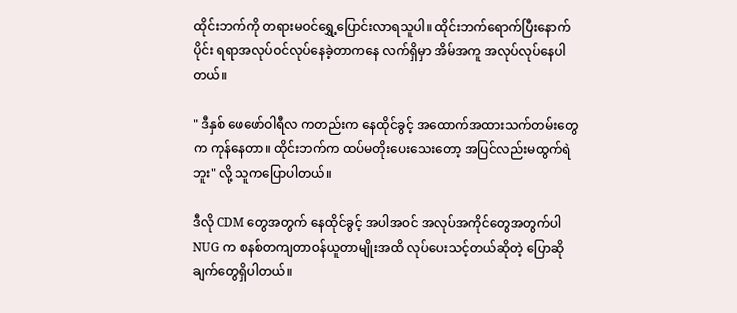ထိုင်းဘက်ကို တရားမဝင်ရွှေ့ပြောင်းလာရသူပါ။ ထိုင်းဘက်ရောက်ပြီးနောက်ပိုင်း ရရာအလုပ်ဝင်လုပ်နေခဲ့တာကနေ လက်ရှိမှာ အိမ်အကူ အလုပ်လုပ်နေပါတယ်။

" ဒီနှစ် ဖေဖော်ဝါရီလ ကတည်းက နေထိုင်ခွင့် အထောက်အထားသက်တမ်းတွေက ကုန်နေတာ။ ထိုင်းဘက်က ထပ်မတိုးပေးသေးတော့ အပြင်လည်းမထွက်ရဲဘူး" လို့ သူကပြောပါတယ်။

ဒီလို CDM တွေအတွက် နေထိုင်ခွင့် အပါအဝင် အလုပ်အကိုင်တွေအတွက်ပါ NUG က စနစ်တကျတာဝန်ယူတာမျိုးအထိ လုပ်ပေးသင့်တယ်ဆိုတဲ့ ပြောဆိုချက်တွေရှိပါတယ်။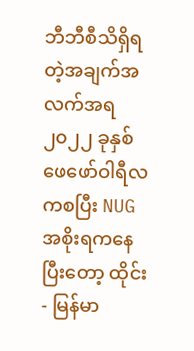ဘီဘီစီသိရှိရတဲ့အချက်အလက်အရ ၂၀၂၂ ခုနှစ် ဖေဖော်ဝါရီလ ကစပြီး NUG အစိုးရကနေပြီးတော့ ထိုင်း- မြန်မာ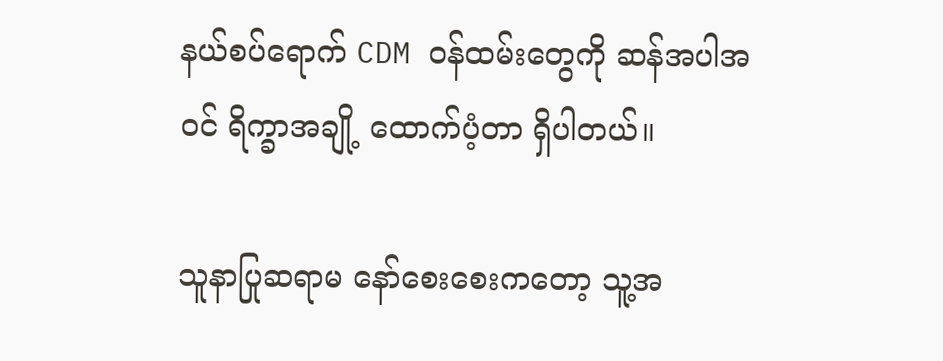နယ်စပ်ရောက် CDM ဝန်ထမ်းတွေကို ဆန်အပါအဝင် ရိက္ခာ‌အချို့ ထောက်ပံ့တာ ရှိပါတယ်။

သူနာပြုဆရာမ နော်စေးစေးကတော့ သူ့အ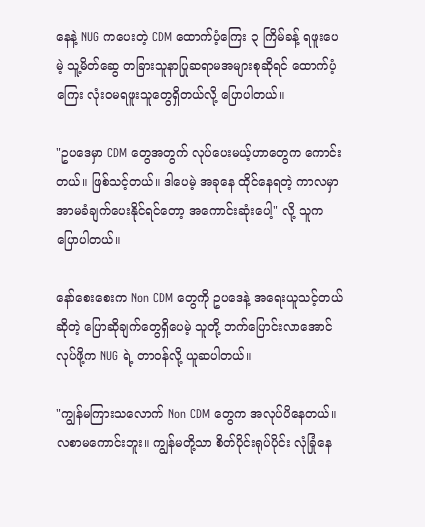နေနဲ့ NUG ကပေးတဲ့ CDM ထောက်ပံ့ကြေး ၃ ကြိမ်ခန့် ရဖူးပေမဲ့ သူ့မိတ်ဆွေ တခြားသူနာပြုဆရာမအများစုဆိုရင် ထောက်ပံ့ကြေး လုံးဝမရဖူးသူတွေရှိတယ်လို့ ပြောပါတယ်။

"ဥပဒေမှာ CDM တွေအတွက် လုပ်ပေးမယ့်ဟာတွေက ကောင်းတယ်။ ဖြစ်သင့်တယ်။ ဒါပေမဲ့ အခုနေ ထိုင်နေရတဲ့ ကာလမှာ အာမခံချက်ပေးနိုင်ရင်တော့ အကောင်းဆုံးပေါ့" လို့ သူက ပြောပါတယ်။

နော်စေးစေးက Non CDM တွေကို ဥပဒေနဲ့ အရေးယူသင့်တယ်ဆိုတဲ့ ပြောဆိုချက်တွေရှိပေမဲ့ သူတို့ ဘက်ပြောင်းလာအောင် လုပ်ဖို့က NUG ရဲ့ တာဝန်လို့ ယူဆပါတယ်။

"ကျွန်မကြားသလောက် Non CDM တွေက အလုပ်ပိနေတယ်။ လစာမကောင်းဘူး။ ကျွန်မတို့သာ စိတ်ပိုင်းရုပ်ပိုင်း လုံခြုံနေ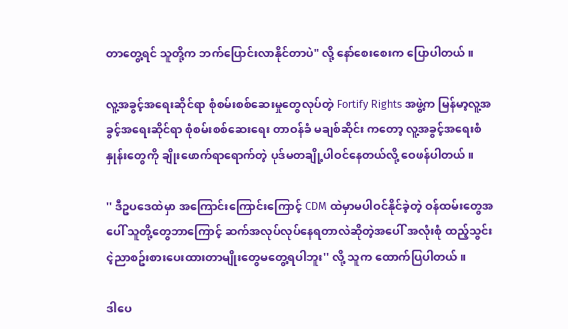တာတွေ့ရင် သူတို့က ဘက်ပြောင်းလာနိုင်တာပဲ" လို့ နော်စေးစေးက ပြောပါတယ်။

လူ့အခွင့်အရေးဆိုင်ရာ စုံစမ်းစစ်ဆေးမှုတွေလုပ်တဲ့ Fortify Rights အဖွဲ့က မြန်မာ့လူ့အခွင့်အရေးဆိုင်ရာ စုံစမ်းစစ်ဆေးရေး တာဝန်ခံ မချစ်ဆိုင်း ကတော့ လူ့အခွင့်အရေးစံနှုန်းတွေကို ချိုးဖောက်ရာရောက်တဲ့ ပုဒ်မတချို့ပါဝင်နေတယ်လို့ ဝေဖန်ပါတယ်။

'' ဒီဥပဒေထဲမှာ အကြောင်းကြောင်းကြောင့် CDM ထဲမှာမပါဝင်နိုင်ခဲ့တဲ့ ဝန်ထမ်းတွေအပေါ် သူတို့တွေဘာကြောင့် ဆက်အလုပ်လုပ်နေရတာလဲဆိုတဲ့အပေါ် အလုံးစုံ ထည့်သွင်းငဲ့ညာစဥ်းစားပေးထားတာမျိုးတွေမတွေ့ရပါဘူး'' လို့ သူက ထောက်ပြပါတယ်။

ဒါပေ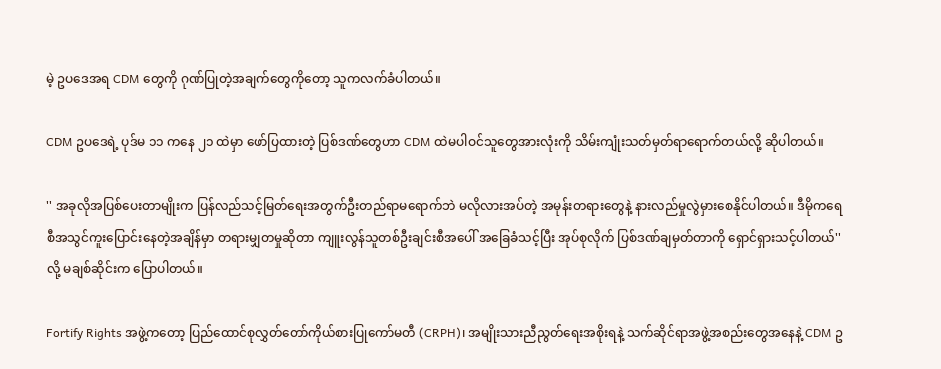မဲ့ ဥပဒေအရ CDM တွေကို ဂုဏ်ပြုတဲ့အချက်တွေကိုတော့ သူကလက်ခံပါတယ်။

CDM ဥပဒေရဲ့ ပုဒ်မ ၁၁ ကနေ ၂၁ ထဲမှာ ဖော်ပြထားတဲ့ ပြစ်ဒဏ်တွေဟာ CDM ထဲမပါဝင်သူတွေအားလုံးကို သိမ်းကျုံးသတ်မှတ်ရာရောက်တယ်လို့ ဆိုပါတယ်။

'' အခုလိုအပြစ်ပေးတာမျိုးက ပြန်လည်သင့်မြတ်ရေးအတွက်ဦးတည်ရာမရောက်ဘဲ မလိုလားအပ်တဲ့ အမုန်းတရားတွေနဲ့ နားလည်မှုလွဲမှားစေနိုင်ပါတယ်။ ဒီမိုကရေစီအသွင်ကူးပြောင်းနေတဲ့အချိန်မှာ တရားမျှတမှုဆိုတာ ကျူးလွန်သူတစ်ဦးချင်းစီအပေါ် အခြေခံသင့်ပြီး အုပ်စုလိုက် ပြစ်ဒဏ်ချမှတ်တာကို ရှောင်ရှားသင့်ပါတယ်'' လို့ မချစ်ဆိုင်းက ပြောပါတယ်။

Fortify Rights အဖွဲ့ကတော့ ပြည်ထောင်စုလွှတ်တော်ကိုယ်စားပြုကော်မတီ (CRPH)၊ အမျိုးသားညီညွတ်ရေးအစိုးရနဲ့ သက်ဆိုင်ရာအဖွဲ့အစည်းတွေအနေနဲ့ CDM ဥ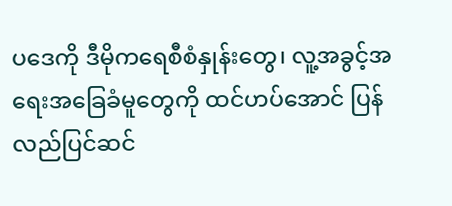ပဒေကို ဒီမိုကရေစီစံနှုန်းတွေ၊ လူ့အခွင့်အရေးအခြေခံမူတွေကို ထင်ဟပ်အောင် ပြန်လည်ပြင်ဆင်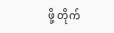ဖို့ တိုက်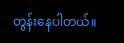တွန်းနေပါတယ်။